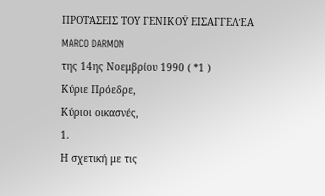ΠΡΟΤΆΣΕΙΣ ΤΟΥ ΓΕΝΙΚΟΫ ΕΙΣΑΓΓΕΛΈΑ
MARCO DARMON
της 14ης Νοεμβρίου 1990 ( *1 )
Κύριε Πρόεδρε,
Κύριοι οικασνές,
1.
Η σχετική με τις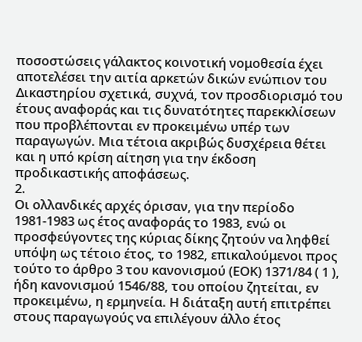ποσοστώσεις γάλακτος κοινοτική νομοθεσία έχει αποτελέσει την αιτία αρκετών δικών ενώπιον του Δικαστηρίου σχετικά, συχνά, τον προσδιορισμό του έτους αναφοράς και τις δυνατότητες παρεκκλίσεων που προβλέπονται εν προκειμένω υπέρ των παραγωγών. Μια τέτοια ακριβώς δυσχέρεια θέτει και η υπό κρίση αίτηση για την έκδοση προδικαστικής αποφάσεως.
2.
Οι ολλανδικές αρχές όρισαν, για την περίοδο 1981-1983 ως έτος αναφοράς το 1983, ενώ οι προσφεύγοντες της κύριας δίκης ζητούν να ληφθεί υπόψη ως τέτοιο έτος, το 1982, επικαλούμενοι προς τούτο το άρθρο 3 του κανονισμού (ΕΟΚ) 1371/84 ( 1 ), ήδη κανονισμού 1546/88, του οποίου ζητείται, εν προκειμένω, η ερμηνεία. Η διάταξη αυτή επιτρέπει στους παραγωγούς να επιλέγουν άλλο έτος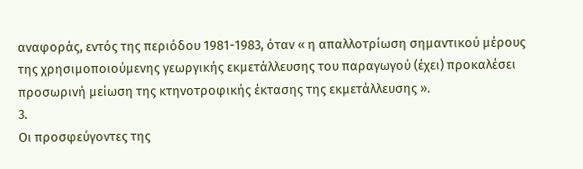αναφοράς, εντός της περιόδου 1981-1983, όταν « η απαλλοτρίωση σημαντικού μέρους της χρησιμοποιούμενης γεωργικής εκμετάλλευσης του παραγωγού (έχει) προκαλέσει προσωρινή μείωση της κτηνοτροφικής έκτασης της εκμετάλλευσης ».
3.
Οι προσφεύγοντες της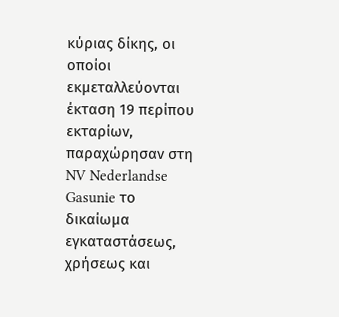κύριας δίκης, οι οποίοι εκμεταλλεύονται έκταση 19 περίπου εκταρίων, παραχώρησαν στη NV Nederlandse Gasunie το δικαίωμα εγκαταστάσεως, χρήσεως και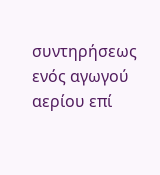συντηρήσεως ενός αγωγού αερίου επί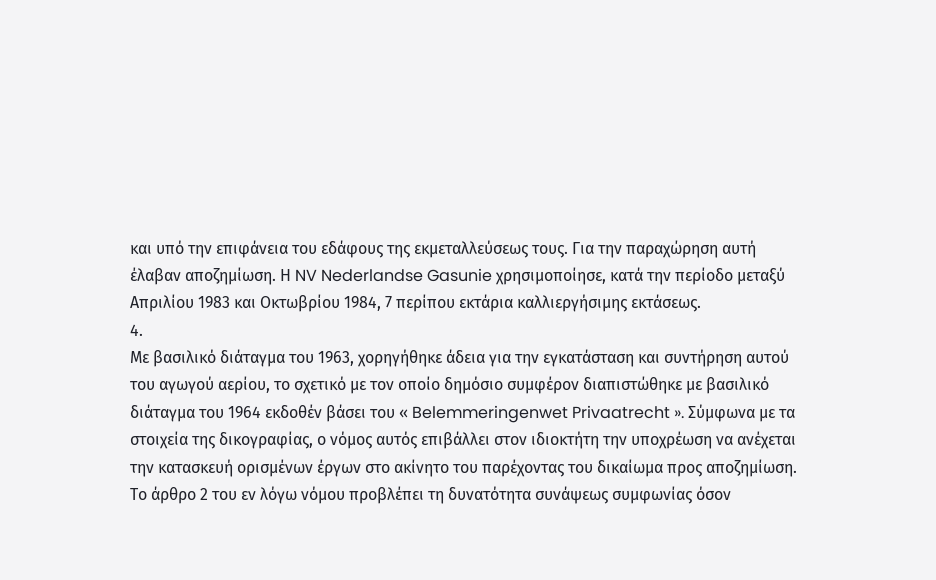και υπό την επιφάνεια του εδάφους της εκμεταλλεύσεως τους. Για την παραχώρηση αυτή έλαβαν αποζημίωση. Η NV Nederlandse Gasunie χρησιμοποίησε, κατά την περίοδο μεταξύ Απριλίου 1983 και Οκτωβρίου 1984, 7 περίπου εκτάρια καλλιεργήσιμης εκτάσεως.
4.
Με βασιλικό διάταγμα του 1963, χορηγήθηκε άδεια για την εγκατάσταση και συντήρηση αυτού του αγωγού αερίου, το σχετικό με τον οποίο δημόσιο συμφέρον διαπιστώθηκε με βασιλικό διάταγμα του 1964 εκδοθέν βάσει του « Belemmeringenwet Privaatrecht ». Σύμφωνα με τα στοιχεία της δικογραφίας, ο νόμος αυτός επιβάλλει στον ιδιοκτήτη την υποχρέωση να ανέχεται την κατασκευή ορισμένων έργων στο ακίνητο του παρέχοντας του δικαίωμα προς αποζημίωση. Το άρθρο 2 του εν λόγω νόμου προβλέπει τη δυνατότητα συνάψεως συμφωνίας όσον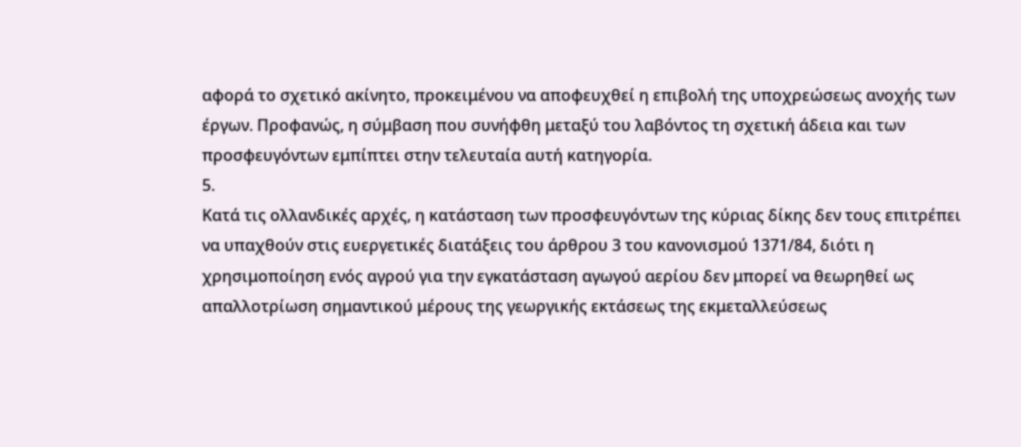αφορά το σχετικό ακίνητο, προκειμένου να αποφευχθεί η επιβολή της υποχρεώσεως ανοχής των έργων. Προφανώς, η σύμβαση που συνήφθη μεταξύ του λαβόντος τη σχετική άδεια και των προσφευγόντων εμπίπτει στην τελευταία αυτή κατηγορία.
5.
Κατά τις ολλανδικές αρχές, η κατάσταση των προσφευγόντων της κύριας δίκης δεν τους επιτρέπει να υπαχθούν στις ευεργετικές διατάξεις του άρθρου 3 του κανονισμού 1371/84, διότι η χρησιμοποίηση ενός αγρού για την εγκατάσταση αγωγού αερίου δεν μπορεί να θεωρηθεί ως απαλλοτρίωση σημαντικού μέρους της γεωργικής εκτάσεως της εκμεταλλεύσεως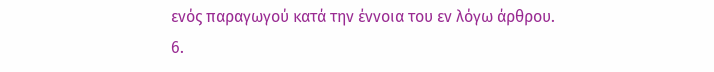ενός παραγωγού κατά την έννοια του εν λόγω άρθρου.
6.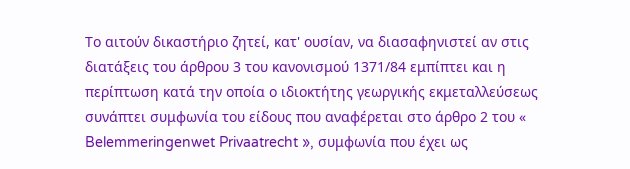Το αιτούν δικαστήριο ζητεί, κατ' ουσίαν, να διασαφηνιστεί αν στις διατάξεις του άρθρου 3 του κανονισμού 1371/84 εμπίπτει και η περίπτωση κατά την οποία ο ιδιοκτήτης γεωργικής εκμεταλλεύσεως συνάπτει συμφωνία του είδους που αναφέρεται στο άρθρο 2 του « Belemmeringenwet Privaatrecht », συμφωνία που έχει ως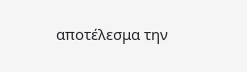αποτέλεσμα την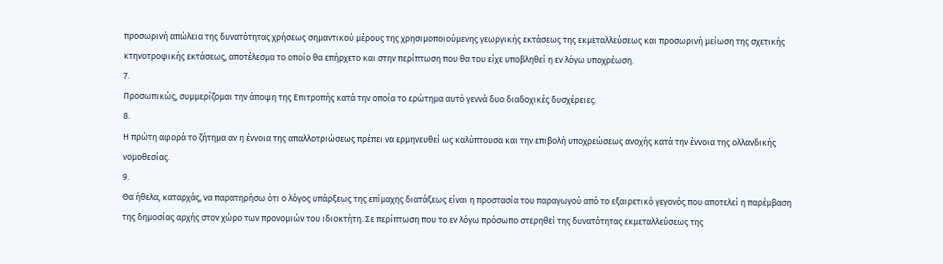προσωρινή απώλεια της δυνατότητας χρήσεως σημαντικού μέρους της χρησιμοποιούμενης γεωργικής εκτάσεως της εκμεταλλεύσεως και προσωρινή μείωση της σχετικής κτηνοτροφικής εκτάσεως, αποτέλεσμα το οποίο θα επήρχετο και στην περίπτωση που θα του είχε υποβληθεί η εν λόγω υποχρέωση.
7.
Προσωπικώς, συμμερίζομαι την άποψη της Επιτροπής κατά την οποία το ερώτημα αυτό γεννά δυο διαδοχικές δυσχέρειες.
8.
Η πρώτη αφορά το ζήτημα αν η έννοια της απαλλοτριώσεως πρέπει να ερμηνευθεί ως καλύπτουσα και την επιβολή υποχρεώσεως ανοχής κατά την έννοια της ολλανδικής νομοθεσίας.
9.
Θα ήθελα, καταρχάς, να παρατηρήσω ότι ο λόγος υπάρξεως της επίμαχης διατάξεως είναι η προστασία του παραγωγού από το εξαιρετικό γεγονός που αποτελεί η παρέμβαση της δημοσίας αρχής στον χώρο των προνομιών του ιδιοκτήτη. Σε περίπτωση που το εν λόγω πρόσωπο στερηθεί της δυνατότητας εκμεταλλεύσεως της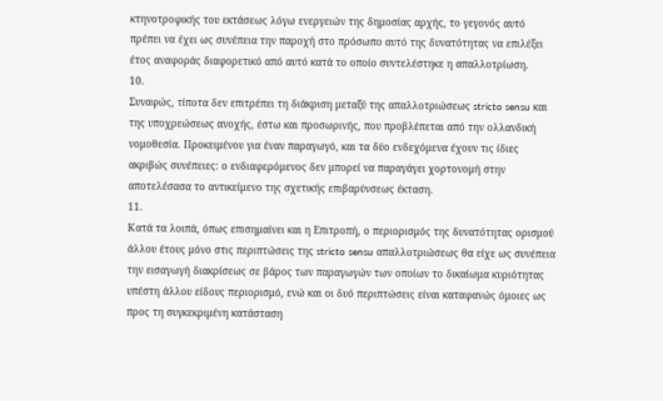κτηνοτροφικής του εκτάσεως λόγω ενεργειών της δημοσίας αρχής, το γεγονός αυτό πρέπει να έχει ως συνέπεια την παροχή στο πρόσωπο αυτό της δυνατότητας να επιλέξει έτος αναφοράς διαφορετικό από αυτό κατά το οποίο συντελέστηκε η απαλλοτρίωση.
10.
Συναφώς, τίποτα δεν επιτρέπει τη διάκριση μεταξύ της απαλλοτριώσεως stricto sensu και της υποχρεώσεως ανοχής, έστω και προσωρινής, που προβλέπεται από την ολλανδική νομοθεσία. Προκειμένου για έναν παραγωγό, και τα δύο ενδεχόμενα έχουν τις ίδιες ακριβώς συνέπειες: ο ενδιαφερόμενος δεν μπορεί να παραγάγει χορτονομή στην αποτελέσασα το αντικείμενο της σχετικής επιβαρύνσεως έκταση.
11.
Κατά τα λοιπά, όπως επισημαίνει και η Επιτροπή, ο περιορισμός της δυνατότητας ορισμού άλλου έτους μόνο στις περιπτώσεις της stricto sensu απαλλοτριώσεως θα είχε ως συνέπεια την εισαγωγή διακρίσεως σε βάρος των παραγωγών των οποίων το δικαίωμα κυριότητας υπέστη άλλου είδους περιορισμό, ενώ και οι δυό περιπτώσεις είναι καταφανώς όμοιες ως προς τη συγκεκριμένη κατάσταση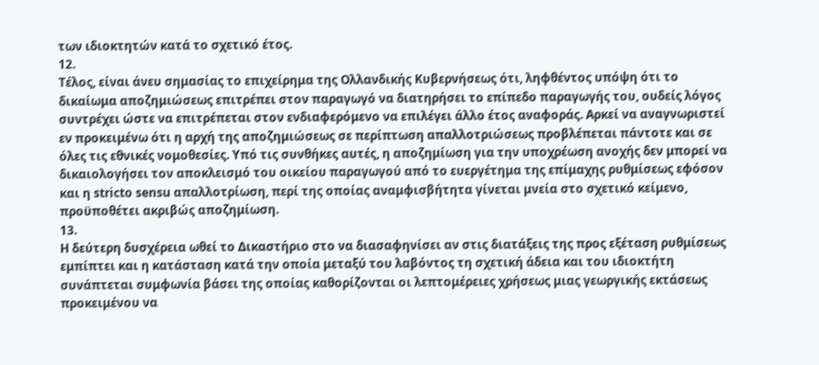των ιδιοκτητών κατά το σχετικό έτος.
12.
Τέλος, είναι άνευ σημασίας το επιχείρημα της Ολλανδικής Κυβερνήσεως ότι, ληφθέντος υπόψη ότι το δικαίωμα αποζημιώσεως επιτρέπει στον παραγωγό να διατηρήσει το επίπεδο παραγωγής του, ουδείς λόγος συντρέχει ώστε να επιτρέπεται στον ενδιαφερόμενο να επιλέγει άλλο έτος αναφοράς. Αρκεί να αναγνωριστεί εν προκειμένω ότι η αρχή της αποζημιώσεως σε περίπτωση απαλλοτριώσεως προβλέπεται πάντοτε και σε όλες τις εθνικές νομοθεσίες. Υπό τις συνθήκες αυτές, η αποζημίωση για την υποχρέωση ανοχής δεν μπορεί να δικαιολογήσει τον αποκλεισμό του οικείου παραγωγού από το ευεργέτημα της επίμαχης ρυθμίσεως εφόσον και η stricto sensu απαλλοτρίωση, περί της οποίας αναμφισβήτητα γίνεται μνεία στο σχετικό κείμενο, προϋποθέτει ακριβώς αποζημίωση.
13.
Η δεύτερη δυσχέρεια ωθεί το Δικαστήριο στο να διασαφηνίσει αν στις διατάξεις της προς εξέταση ρυθμίσεως εμπίπτει και η κατάσταση κατά την οποία μεταξύ του λαβόντος τη σχετική άδεια και του ιδιοκτήτη συνάπτεται συμφωνία βάσει της οποίας καθορίζονται οι λεπτομέρειες χρήσεως μιας γεωργικής εκτάσεως προκειμένου να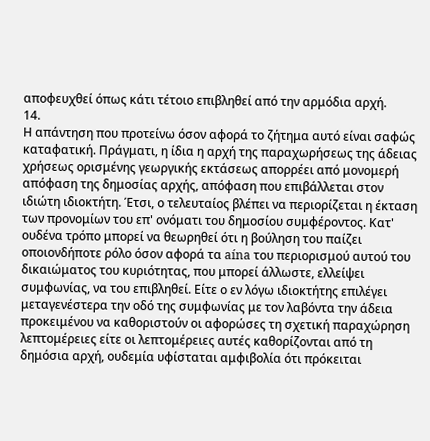αποφευχθεί όπως κάτι τέτοιο επιβληθεί από την αρμόδια αρχή.
14.
Η απάντηση που προτείνω όσον αφορά το ζήτημα αυτό είναι σαφώς καταφατική. Πράγματι, η ίδια η αρχή της παραχωρήσεως της άδειας χρήσεως ορισμένης γεωργικής εκτάσεως απορρέει από μονομερή απόφαση της δημοσίας αρχής, απόφαση που επιβάλλεται στον ιδιώτη ιδιοκτήτη. Έτσι, ο τελευταίος βλέπει να περιορίζεται η έκταση των προνομίων του επ' ονόματι του δημοσίου συμφέροντος. Κατ' ουδένα τρόπο μπορεί να θεωρηθεί ότι η βούληση του παίζει οποιονδήποτε ρόλο όσον αφορά τα aína του περιορισμού αυτού του δικαιώματος του κυριότητας, που μπορεί άλλωστε, ελλείψει συμφωνίας, να του επιβληθεί. Είτε ο εν λόγω ιδιοκτήτης επιλέγει μεταγενέστερα την οδό της συμφωνίας με τον λαβόντα την άδεια προκειμένου να καθοριστούν οι αφορώσες τη σχετική παραχώρηση λεπτομέρειες είτε οι λεπτομέρειες αυτές καθορίζονται από τη δημόσια αρχή, ουδεμία υφίσταται αμφιβολία ότι πρόκειται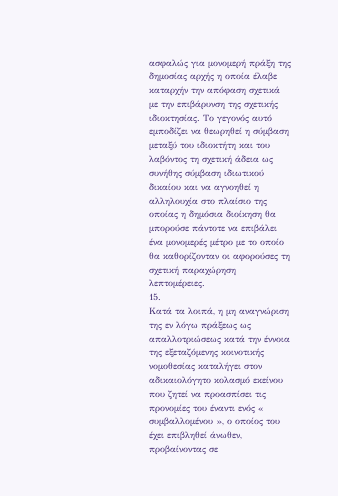ασφαλώς για μονομερή πράξη της δημοσίας αρχής η οποία έλαβε καταρχήν την απόφαση σχετικά με την επιβάρυνση της σχετικής ιδιοκτησίας. Το γεγονός αυτό εμποδίζει να θεωρηθεί η σύμβαση μεταξύ του ιδιοκτήτη και του λαβόντος τη σχετική άδεια ως συνήθης σύμβαση ιδιωτικού δικαίου και να αγνοηθεί η αλληλουχία στο πλαίσιο της οποίας η δημόσια διοίκηση θα μπορούσε πάντοτε να επιβάλει ένα μονομερές μέτρο με το οποίο θα καθορίζονταν οι αφορούσες τη σχετική παραχώρηση λεπτομέρειες.
15.
Κατά τα λοιπά, η μη αναγνώριση της εν λόγω πράξεως ως απαλλοτριώσεως κατά την έννοια της εξεταζόμενης κοινοτικής νομοθεσίας καταλήγει στον αδικαιολόγητο κολασμό εκείνου που ζητεί να προασπίσει τις προνομίες του έναντι ενός « συμβαλλομένου », ο οποίος του έχει επιβληθεί άνωθεν, προβαίνοντας σε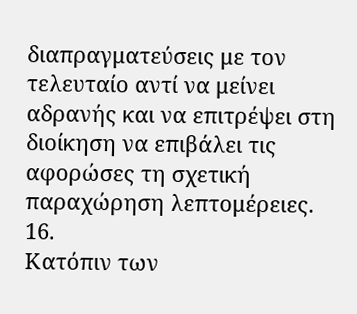διαπραγματεύσεις με τον τελευταίο αντί να μείνει αδρανής και να επιτρέψει στη διοίκηση να επιβάλει τις αφορώσες τη σχετική παραχώρηση λεπτομέρειες.
16.
Κατόπιν των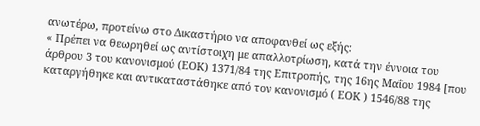ανωτέρω, προτείνω στο Δικαστήριο να αποφανθεί ως εξής:
« Πρέπει να θεωρηθεί ως αντίστοιχη με απαλλοτρίωση, κατά την έννοια του άρθρου 3 του κανονισμού (ΕΟΚ) 1371/84 της Επιτροπής, της 16ης Μαΐου 1984 [που καταργήθηκε και αντικαταστάθηκε από τον κανονισμό ( ΕΟΚ ) 1546/88 της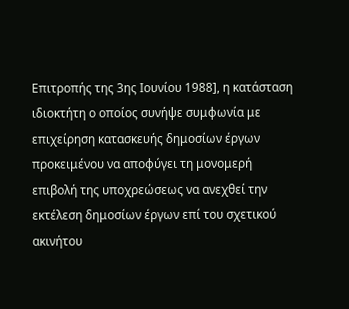Επιτροπής της 3ης Ιουνίου 1988], η κατάσταση ιδιοκτήτη ο οποίος συνήψε συμφωνία με επιχείρηση κατασκευής δημοσίων έργων προκειμένου να αποφύγει τη μονομερή επιβολή της υποχρεώσεως να ανεχθεί την εκτέλεση δημοσίων έργων επί του σχετικού ακινήτου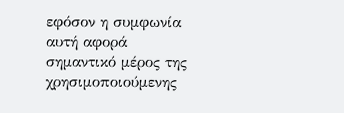εφόσον η συμφωνία αυτή αφορά σημαντικό μέρος της χρησιμοποιούμενης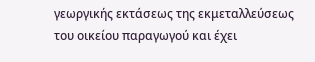γεωργικής εκτάσεως της εκμεταλλεύσεως του οικείου παραγωγού και έχει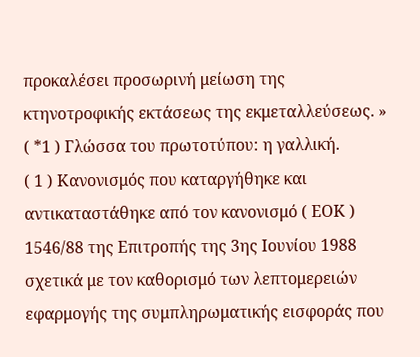προκαλέσει προσωρινή μείωση της κτηνοτροφικής εκτάσεως της εκμεταλλεύσεως. »
( *1 ) Γλώσσα του πρωτοτύπου: η γαλλική.
( 1 ) Κανονισμός που καταργήθηκε και αντικαταστάθηκε από τον κανονισμό ( ΕΟΚ ) 1546/88 της Επιτροπής της 3ης Ιουνίου 1988 σχετικά με τον καθορισμό των λεπτομερειών εφαρμογής της συμπληρωματικής εισφοράς που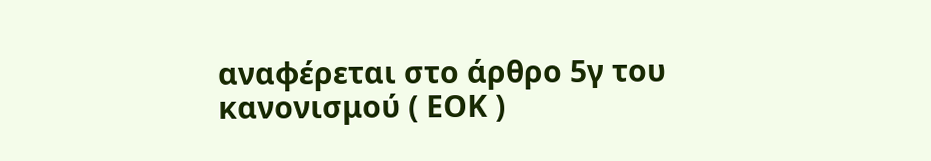αναφέρεται στο άρθρο 5γ του κανονισμού ( ΕΟΚ )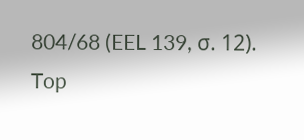804/68 (EEL 139, σ. 12).
Top